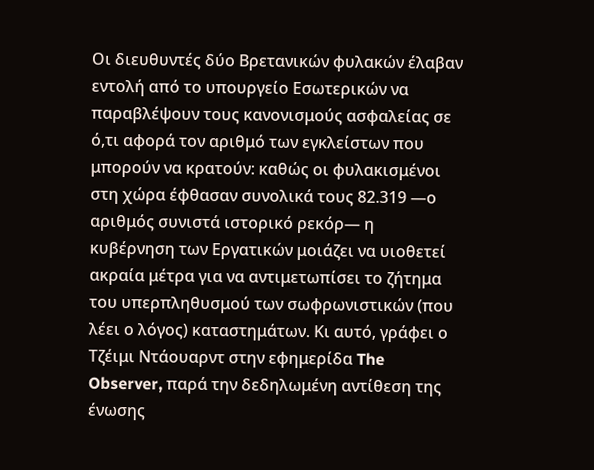Οι διευθυντές δύο Βρετανικών φυλακών έλαβαν εντολή από το υπουργείο Εσωτερικών να παραβλέψουν τους κανονισμούς ασφαλείας σε ό,τι αφορά τον αριθμό των εγκλείστων που μπορούν να κρατούν: καθώς οι φυλακισμένοι στη χώρα έφθασαν συνολικά τους 82.319 —ο αριθμός συνιστά ιστορικό ρεκόρ— η κυβέρνηση των Εργατικών μοιάζει να υιοθετεί ακραία μέτρα για να αντιμετωπίσει το ζήτημα του υπερπληθυσμού των σωφρωνιστικών (που λέει ο λόγος) καταστημάτων. Κι αυτό, γράφει ο Τζέιμι Ντάουαρντ στην εφημερίδα The Observer, παρά την δεδηλωμένη αντίθεση της ένωσης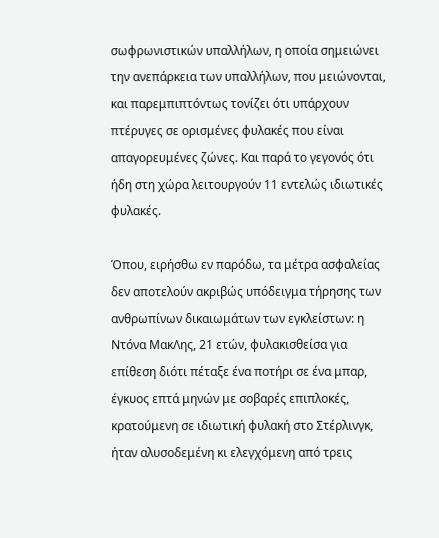σωφρωνιστικών υπαλλήλων, η οποία σημειώνει την ανεπάρκεια των υπαλλήλων, που μειώνονται, και παρεμπιπτόντως τονίζει ότι υπάρχουν πτέρυγες σε ορισμένες φυλακές που είναι απαγορευμένες ζώνες. Και παρά το γεγονός ότι ήδη στη χώρα λειτουργούν 11 εντελώς ιδιωτικές φυλακές.

Όπου, ειρήσθω εν παρόδω, τα μέτρα ασφαλείας δεν αποτελούν ακριβώς υπόδειγμα τήρησης των ανθρωπίνων δικαιωμάτων των εγκλείστων: η Ντόνα ΜακΛης, 21 ετών, φυλακισθείσα για επίθεση διότι πέταξε ένα ποτήρι σε ένα μπαρ, έγκυος επτά μηνών με σοβαρές επιπλοκές, κρατούμενη σε ιδιωτική φυλακή στο Στέρλινγκ, ήταν αλυσοδεμένη κι ελεγχόμενη από τρεις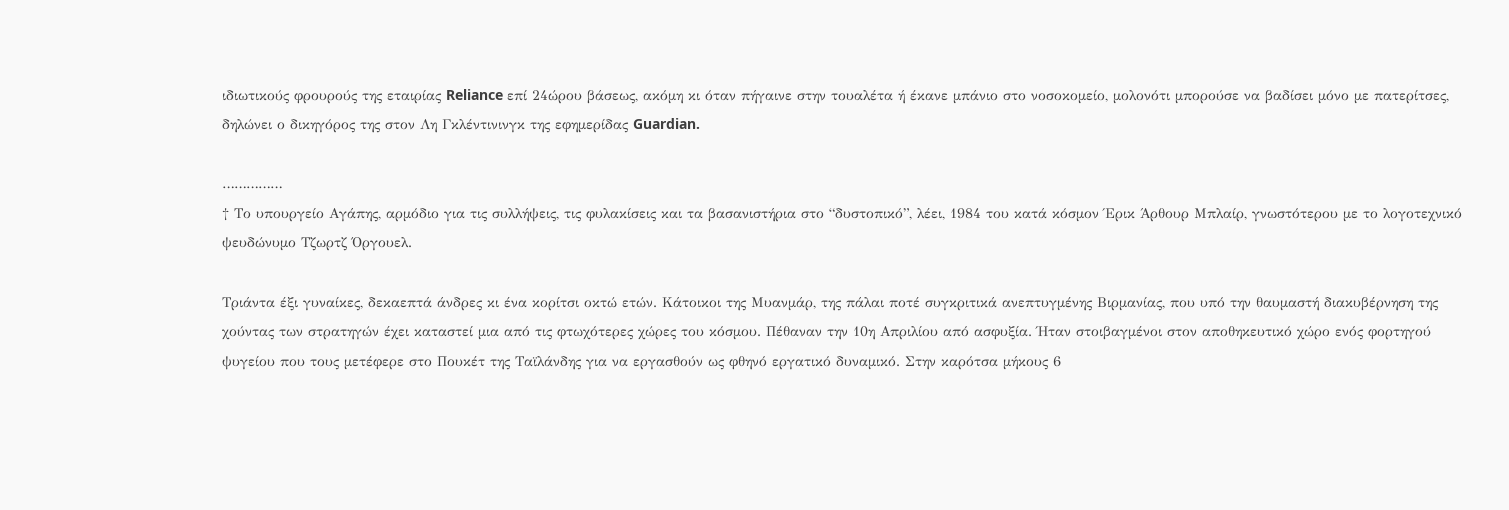ιδιωτικούς φρουρούς της εταιρίας Reliance επί 24ώρου βάσεως, ακόμη κι όταν πήγαινε στην τουαλέτα ή έκανε μπάνιο στο νοσοκομείο, μολονότι μπορούσε να βαδίσει μόνο με πατερίτσες, δηλώνει ο δικηγόρος της στον Λη Γκλέντινινγκ της εφημερίδας Guardian.

……………
† Το υπουργείο Αγάπης, αρμόδιο για τις συλλήψεις, τις φυλακίσεις και τα βασανιστήρια στο “δυστοπικό”, λέει, 1984 του κατά κόσμον Έρικ Άρθουρ Μπλαίρ, γνωστότερου με το λογοτεχνικό ψευδώνυμο Τζωρτζ Όργουελ.

Τριάντα έξι γυναίκες, δεκαεπτά άνδρες κι ένα κορίτσι οκτώ ετών. Κάτοικοι της Μυανμάρ, της πάλαι ποτέ συγκριτικά ανεπτυγμένης Βιρμανίας, που υπό την θαυμαστή διακυβέρνηση της χούντας των στρατηγών έχει καταστεί μια από τις φτωχότερες χώρες του κόσμου. Πέθαναν την 10η Απριλίου από ασφυξία. Ήταν στοιβαγμένοι στον αποθηκευτικό χώρο ενός φορτηγού ψυγείου που τους μετέφερε στο Πουκέτ της Ταϊλάνδης για να εργασθούν ως φθηνό εργατικό δυναμικό. Στην καρότσα μήκους 6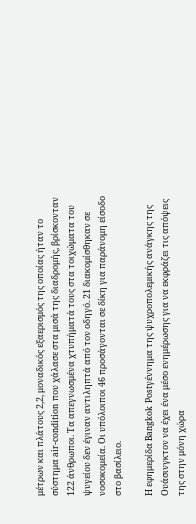μέτρων και πλάτους 2,2, μοναδικός εξαερισμός της οποίας ήταν το σύστημα air-condition που χάλασε στα μισά της διαδρομής, βρίσκονταν 122 άνθρωποι. Τα απεγνωσμένα χτυπήματά τους στα τοιχώματα του ψυγείου δεν έγιναν αντιληπτά από τον οδηγό. 21 διακομίσθηκαν σε νοσοκομεία. Οι υπόλοιποι 46 προσάγονται σε δίκη για παράνομη είσοδο στο βασίλειο.

Η εφημερίδα Bangkok Postγέννημα της ψυχροπολεμικής ανάγκης της Ουάσινγκτον να έχει ένα μέσο ενημέρωσης για να εκφράζει τις απόψεις της στην μόνη χώρα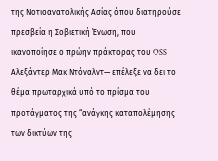της Νοτιοανατολικής Ασίας όπου διατηρούσε πρεσβεία η Σοβιετική Ένωση, που ικανοποίησε ο πρώην πράκτορας του OSS Αλεξάντερ Μακ Ντόναλντ— επέλεξε να δει το θέμα πρωταρχικά υπό το πρίσμα του προτάγματος της “ανάγκης καταπολέμησης των δικτύων της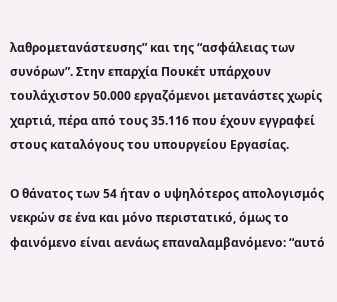λαθρομετανάστευσης” και της “ασφάλειας των συνόρων”. Στην επαρχία Πουκέτ υπάρχουν τουλάχιστον 50.000 εργαζόμενοι μετανάστες χωρίς χαρτιά, πέρα από τους 35.116 που έχουν εγγραφεί στους καταλόγους του υπουργείου Εργασίας.

Ο θάνατος των 54 ήταν ο υψηλότερος απολογισμός νεκρών σε ένα και μόνο περιστατικό, όμως το φαινόμενο είναι αενάως επαναλαμβανόμενο: “αυτό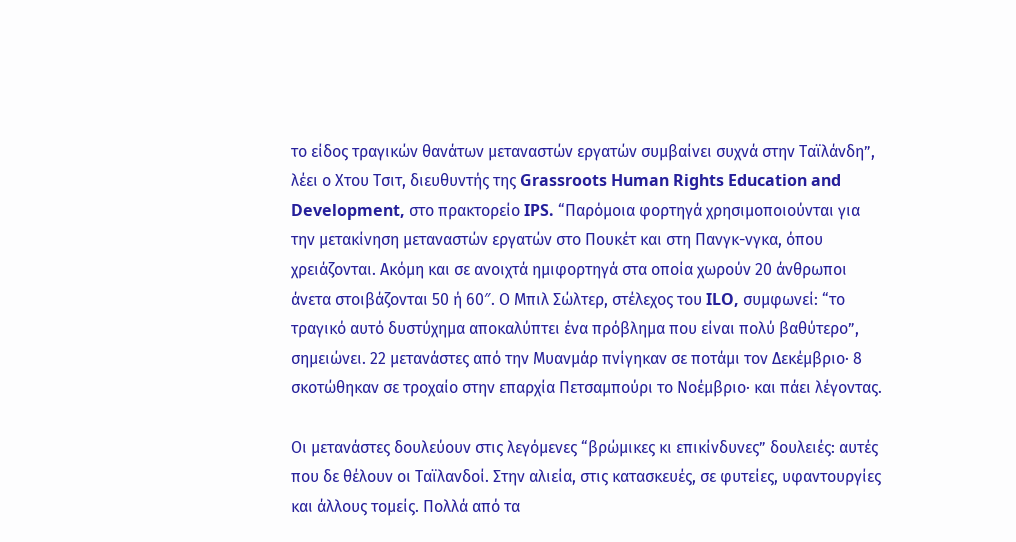το είδος τραγικών θανάτων μεταναστών εργατών συμβαίνει συχνά στην Ταϊλάνδη”, λέει ο Χτου Τσιτ, διευθυντής της Grassroots Human Rights Education and Development, στο πρακτορείο IPS. “Παρόμοια φορτηγά χρησιμοποιούνται για την μετακίνηση μεταναστών εργατών στο Πουκέτ και στη Πανγκ-νγκα, όπου χρειάζονται. Ακόμη και σε ανοιχτά ημιφορτηγά στα οποία χωρούν 20 άνθρωποι άνετα στοιβάζονται 50 ή 60″. Ο Μπιλ Σώλτερ, στέλεχος του ILO, συμφωνεί: “το τραγικό αυτό δυστύχημα αποκαλύπτει ένα πρόβλημα που είναι πολύ βαθύτερο”, σημειώνει. 22 μετανάστες από την Μυανμάρ πνίγηκαν σε ποτάμι τον Δεκέμβριο· 8 σκοτώθηκαν σε τροχαίο στην επαρχία Πετσαμπούρι το Νοέμβριο· και πάει λέγοντας.

Οι μετανάστες δουλεύουν στις λεγόμενες “βρώμικες κι επικίνδυνες” δουλειές: αυτές που δε θέλουν οι Ταϊλανδοί. Στην αλιεία, στις κατασκευές, σε φυτείες, υφαντουργίες και άλλους τομείς. Πολλά από τα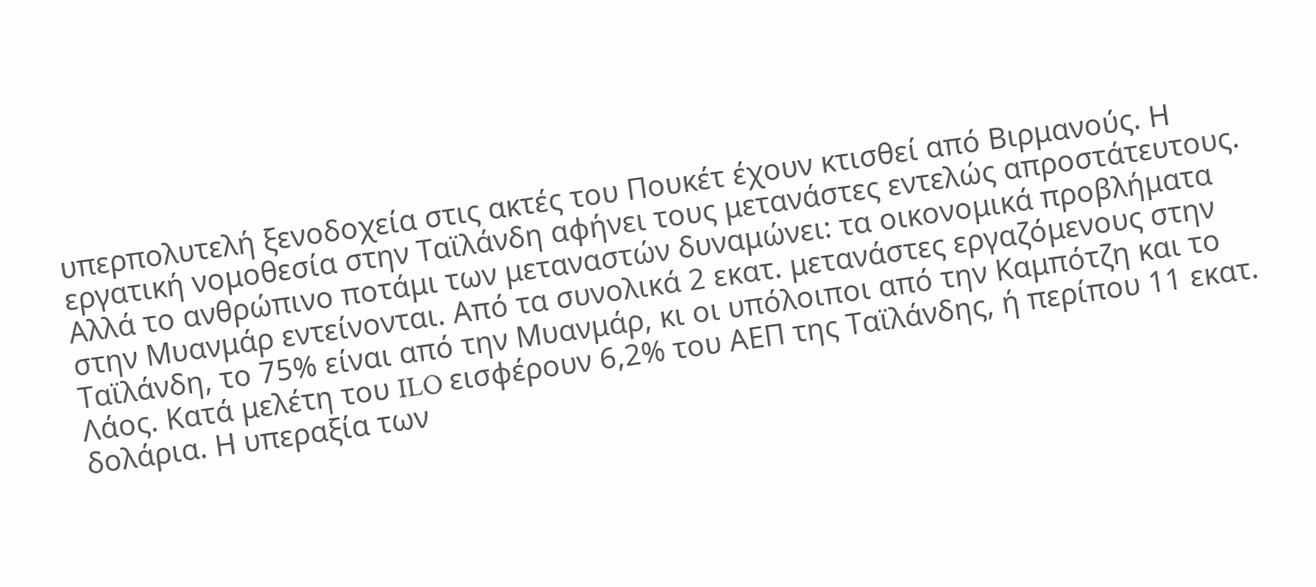υπερπολυτελή ξενοδοχεία στις ακτές του Πουκέτ έχουν κτισθεί από Βιρμανούς. Η εργατική νομοθεσία στην Ταϊλάνδη αφήνει τους μετανάστες εντελώς απροστάτευτους. Αλλά το ανθρώπινο ποτάμι των μεταναστών δυναμώνει: τα οικονομικά προβλήματα στην Μυανμάρ εντείνονται. Από τα συνολικά 2 εκατ. μετανάστες εργαζόμενους στην Ταϊλάνδη, το 75% είναι από την Μυανμάρ, κι οι υπόλοιποι από την Καμπότζη και το Λάος. Κατά μελέτη του ILO εισφέρουν 6,2% του ΑΕΠ της Ταϊλάνδης, ή περίπου 11 εκατ. δολάρια. Η υπεραξία των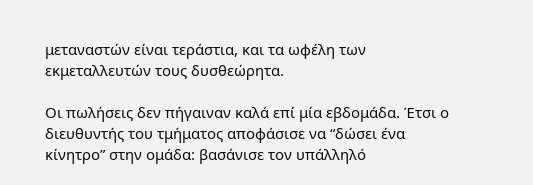μεταναστών είναι τεράστια, και τα ωφέλη των εκμεταλλευτών τους δυσθεώρητα.

Οι πωλήσεις δεν πήγαιναν καλά επί μία εβδομάδα. Έτσι ο διευθυντής του τμήματος αποφάσισε να “δώσει ένα κίνητρο” στην ομάδα: βασάνισε τον υπάλληλό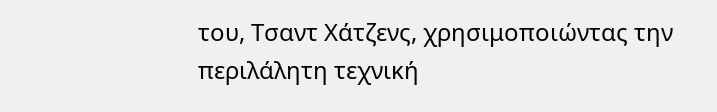του, Τσαντ Χάτζενς, χρησιμοποιώντας την περιλάλητη τεχνική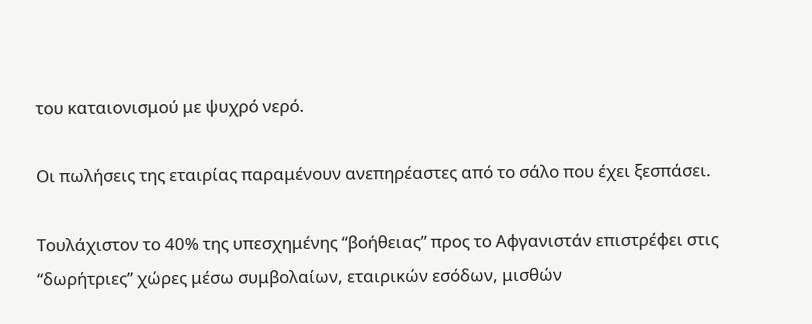του καταιονισμού με ψυχρό νερό.

Οι πωλήσεις της εταιρίας παραμένουν ανεπηρέαστες από το σάλο που έχει ξεσπάσει.

Τουλάχιστον το 40% της υπεσχημένης “βοήθειας” προς το Αφγανιστάν επιστρέφει στις “δωρήτριες” χώρες μέσω συμβολαίων, εταιρικών εσόδων, μισθών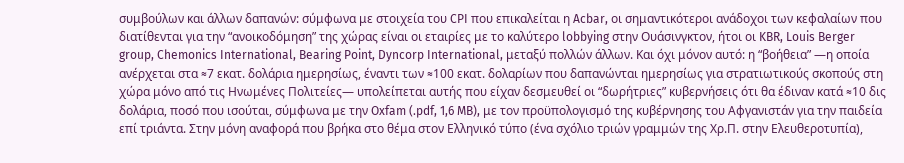συμβούλων και άλλων δαπανών: σύμφωνα με στοιχεία του CPI που επικαλείται η Acbar, οι σημαντικότεροι ανάδοχοι των κεφαλαίων που διατίθενται για την “ανοικοδόμηση” της χώρας είναι οι εταιρίες με το καλύτερο lobbying στην Ουάσινγκτον, ήτοι οι KBR, Louis Berger group, Chemonics International, Bearing Point, Dyncorp International, μεταξύ πολλών άλλων. Και όχι μόνον αυτό: η “βοήθεια” —η οποία ανέρχεται στα ≈7 εκατ. δολάρια ημερησίως, έναντι των ≈100 εκατ. δολαρίων που δαπανώνται ημερησίως για στρατιωτικούς σκοπούς στη χώρα μόνο από τις Ηνωμένες Πολιτείες— υπολείπεται αυτής που είχαν δεσμευθεί οι “δωρήτριες” κυβερνήσεις ότι θα έδιναν κατά ≈10 δις δολάρια, ποσό που ισούται, σύμφωνα με την Oxfam (.pdf, 1,6 MB), με τον προϋπολογισμό της κυβέρνησης του Αφγανιστάν για την παιδεία επί τριάντα. Στην μόνη αναφορά που βρήκα στο θέμα στον Ελληνικό τύπο (ένα σχόλιο τριών γραμμών της Χρ.Π. στην Ελευθεροτυπία),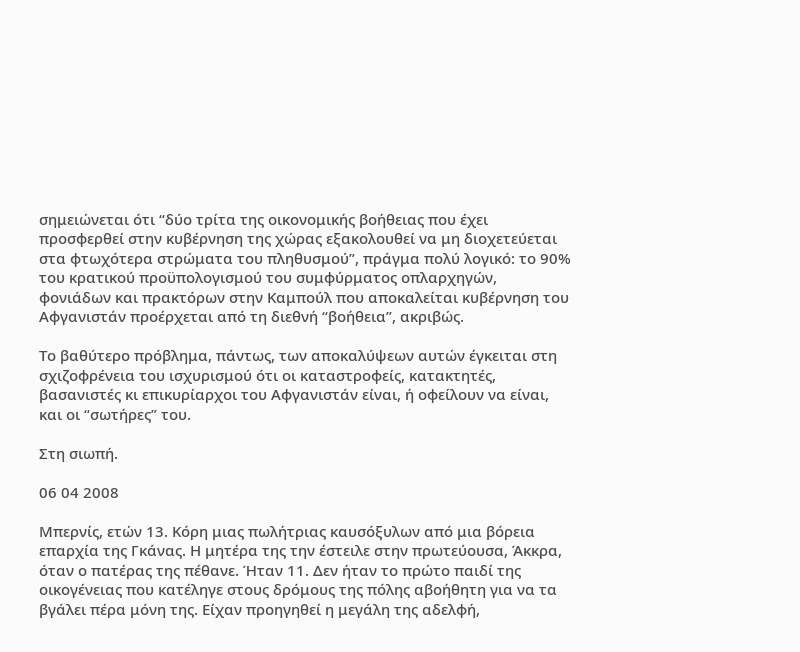σημειώνεται ότι “δύο τρίτα της οικονομικής βοήθειας που έχει προσφερθεί στην κυβέρνηση της χώρας εξακολουθεί να μη διοχετεύεται στα φτωχότερα στρώματα του πληθυσμού”, πράγμα πολύ λογικό: το 90% του κρατικού προϋπολογισμού του συμφύρματος οπλαρχηγών, φονιάδων και πρακτόρων στην Καμπούλ που αποκαλείται κυβέρνηση του Αφγανιστάν προέρχεται από τη διεθνή “βοήθεια”, ακριβώς.

Το βαθύτερο πρόβλημα, πάντως, των αποκαλύψεων αυτών έγκειται στη σχιζοφρένεια του ισχυρισμού ότι οι καταστροφείς, κατακτητές, βασανιστές κι επικυρίαρχοι του Αφγανιστάν είναι, ή οφείλουν να είναι, και οι “σωτήρες” του.

Στη σιωπή.

06 04 2008

Μπερνίς, ετών 13. Κόρη μιας πωλήτριας καυσόξυλων από μια βόρεια επαρχία της Γκάνας. Η μητέρα της την έστειλε στην πρωτεύουσα, Άκκρα, όταν ο πατέρας της πέθανε. Ήταν 11. Δεν ήταν το πρώτο παιδί της οικογένειας που κατέληγε στους δρόμους της πόλης αβοήθητη για να τα βγάλει πέρα μόνη της. Είχαν προηγηθεί η μεγάλη της αδελφή,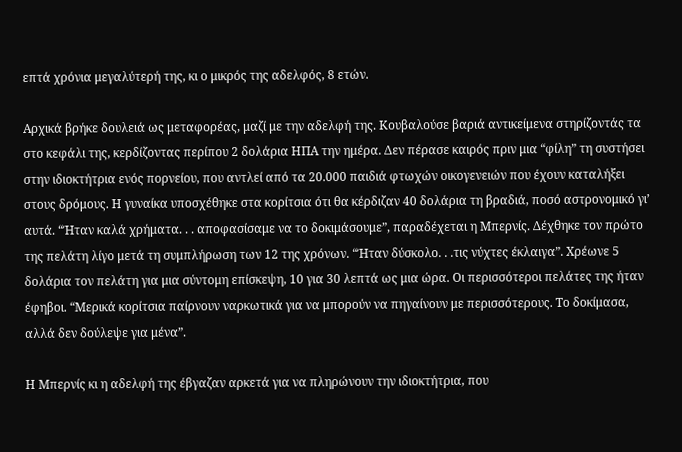επτά χρόνια μεγαλύτερή της, κι ο μικρός της αδελφός, 8 ετών.

Αρχικά βρήκε δουλειά ως μεταφορέας, μαζί με την αδελφή της. Κουβαλούσε βαριά αντικείμενα στηρίζοντάς τα στο κεφάλι της, κερδίζοντας περίπου 2 δολάρια ΗΠΑ την ημέρα. Δεν πέρασε καιρός πριν μια “φίλη” τη συστήσει στην ιδιοκτήτρια ενός πορνείου, που αντλεί από τα 20.000 παιδιά φτωχών οικογενειών που έχουν καταλήξει στους δρόμους. Η γυναίκα υποσχέθηκε στα κορίτσια ότι θα κέρδιζαν 40 δολάρια τη βραδιά, ποσό αστρονομικό γι’ αυτά. “Ήταν καλά χρήματα. . . αποφασίσαμε να το δοκιμάσουμε”, παραδέχεται η Μπερνίς. Δέχθηκε τον πρώτο της πελάτη λίγο μετά τη συμπλήρωση των 12 της χρόνων. “Ήταν δύσκολο. . .τις νύχτες έκλαιγα”. Χρέωνε 5 δολάρια τον πελάτη για μια σύντομη επίσκεψη, 10 για 30 λεπτά ως μια ώρα. Οι περισσότεροι πελάτες της ήταν έφηβοι. “Μερικά κορίτσια παίρνουν ναρκωτικά για να μπορούν να πηγαίνουν με περισσότερους. Το δοκίμασα, αλλά δεν δούλεψε για μένα”.

Η Μπερνίς κι η αδελφή της έβγαζαν αρκετά για να πληρώνουν την ιδιοκτήτρια, που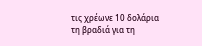τις χρέωνε 10 δολάρια τη βραδιά για τη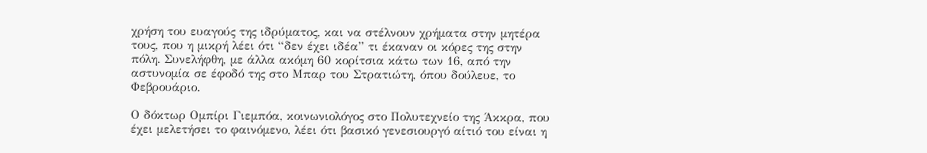χρήση του ευαγούς της ιδρύματος, και να στέλνουν χρήματα στην μητέρα τους, που η μικρή λέει ότι “δεν έχει ιδέα” τι έκαναν οι κόρες της στην πόλη. Συνελήφθη, με άλλα ακόμη 60 κορίτσια κάτω των 16, από την αστυνομία σε έφοδό της στο Μπαρ του Στρατιώτη, όπου δούλευε, το Φεβρουάριο.

Ο δόκτωρ Ομπίρι Γιεμπόα, κοινωνιολόγος στο Πολυτεχνείο της Άκκρα, που έχει μελετήσει το φαινόμενο, λέει ότι βασικό γενεσιουργό αίτιό του είναι η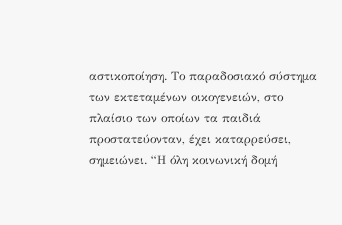αστικοποίηση. Το παραδοσιακό σύστημα των εκτεταμένων οικογενειών, στο πλαίσιο των οποίων τα παιδιά προστατεύονταν, έχει καταρρεύσει, σημειώνει. “Η όλη κοινωνική δομή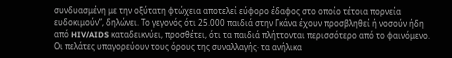συνδυασμένη με την οξύτατη φτώχεια αποτελεί εύφορο έδαφος στο οποίο τέτοια πορνεία ευδοκιμούν”, δηλώνει. Το γεγονός ότι 25.000 παιδιά στην Γκάνα έχουν προσβληθεί ή νοσούν ήδη από HIV/AIDS καταδεικνύει, προσθέτει, ότι τα παιδιά πλήττονται περισσότερο από το φαινόμενο. Οι πελάτες υπαγορεύουν τους όρους της συναλλαγής· τα ανήλικα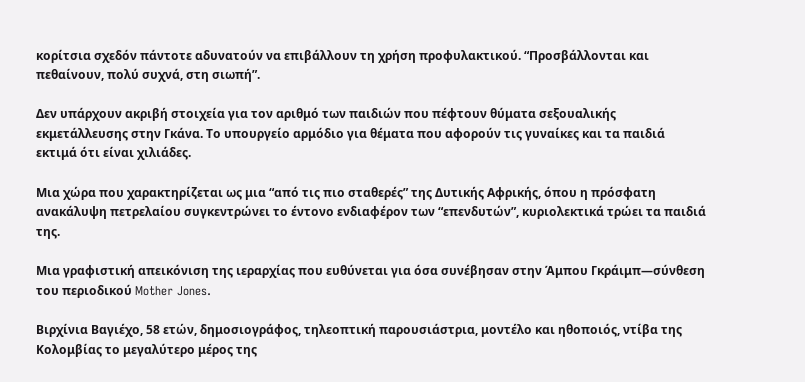κορίτσια σχεδόν πάντοτε αδυνατούν να επιβάλλουν τη χρήση προφυλακτικού. “Προσβάλλονται και πεθαίνουν, πολύ συχνά, στη σιωπή”.

Δεν υπάρχουν ακριβή στοιχεία για τον αριθμό των παιδιών που πέφτουν θύματα σεξουαλικής εκμετάλλευσης στην Γκάνα. Το υπουργείο αρμόδιο για θέματα που αφορούν τις γυναίκες και τα παιδιά εκτιμά ότι είναι χιλιάδες.

Μια χώρα που χαρακτηρίζεται ως μια “από τις πιο σταθερές” της Δυτικής Αφρικής, όπου η πρόσφατη ανακάλυψη πετρελαίου συγκεντρώνει το έντονο ενδιαφέρον των “επενδυτών”, κυριολεκτικά τρώει τα παιδιά της.

Μια γραφιστική απεικόνιση της ιεραρχίας που ευθύνεται για όσα συνέβησαν στην Άμπου Γκράιμπ—σύνθεση του περιοδικού Mother Jones.

Βιρχίνια Βαγιέχο, 58 ετών, δημοσιογράφος, τηλεοπτική παρουσιάστρια, μοντέλο και ηθοποιός, ντίβα της Κολομβίας το μεγαλύτερο μέρος της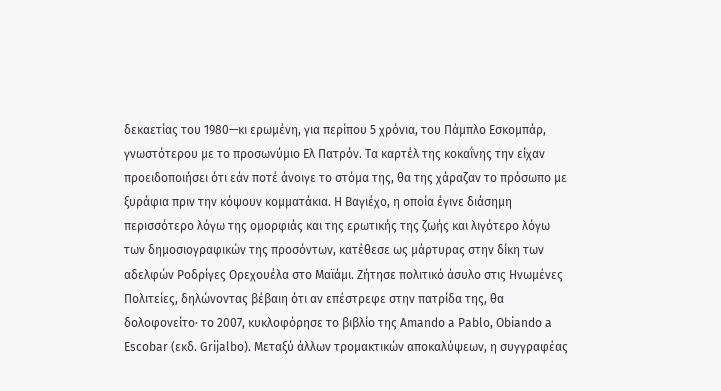δεκαετίας του 1980—κι ερωμένη, για περίπου 5 χρόνια, του Πάμπλο Εσκομπάρ, γνωστότερου με το προσωνύμιο Ελ Πατρόν. Τα καρτέλ της κοκαΐνης την είχαν προειδοποιήσει ότι εάν ποτέ άνοιγε το στόμα της, θα της χάραζαν το πρόσωπο με ξυράφια πριν την κόψουν κομματάκια. Η Βαγιέχο, η οποία έγινε διάσημη περισσότερο λόγω της ομορφιάς και της ερωτικής της ζωής και λιγότερο λόγω των δημοσιογραφικών της προσόντων, κατέθεσε ως μάρτυρας στην δίκη των αδελφών Ροδρίγες Ορεχουέλα στο Μαϊάμι. Ζήτησε πολιτικό άσυλο στις Ηνωμένες Πολιτείες, δηλώνοντας βέβαιη ότι αν επέστρεφε στην πατρίδα της, θα δολοφονείτο· το 2007, κυκλοφόρησε το βιβλίο της Amando a Pablo, Obiando a Escobar (εκδ. Grijalbo). Μεταξύ άλλων τρομακτικών αποκαλύψεων, η συγγραφέας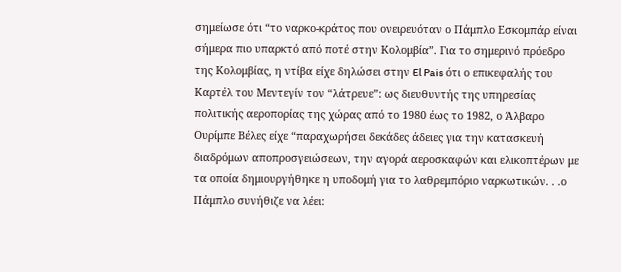σημείωσε ότι “το ναρκο-κράτος που ονειρευόταν ο Πάμπλο Εσκομπάρ είναι σήμερα πιο υπαρκτό από ποτέ στην Κολομβία”. Για το σημερινό πρόεδρο της Κολομβίας, η ντίβα είχε δηλώσει στην El Pais ότι ο επικεφαλής του Καρτέλ του Μεντεγίν τον “λάτρευε”: ως διευθυντής της υπηρεσίας πολιτικής αεροπορίας της χώρας από το 1980 έως το 1982, ο Άλβαρο Ουρίμπε Βέλες είχε “παραχωρήσει δεκάδες άδειες για την κατασκευή διαδρόμων αποπροσγειώσεων, την αγορά αεροσκαφών και ελικοπτέρων με τα οποία δημιουργήθηκε η υποδομή για το λαθρεμπόριο ναρκωτικών. . .ο Πάμπλο συνήθιζε να λέει: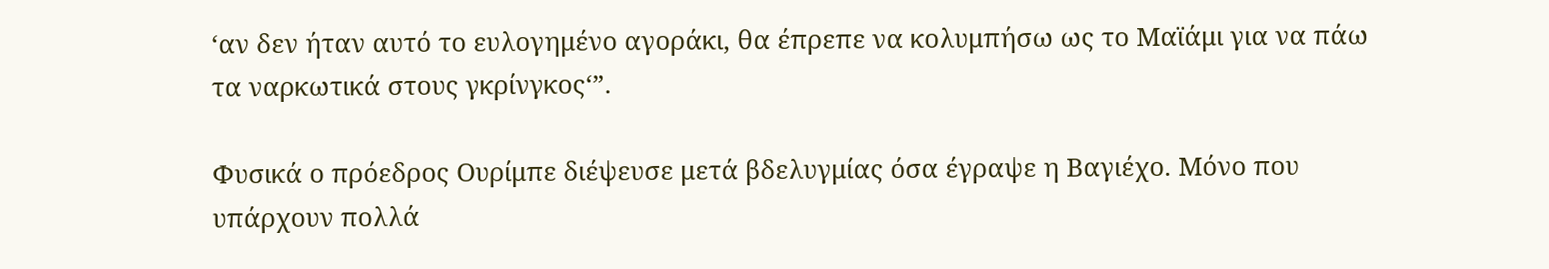‘αν δεν ήταν αυτό το ευλογημένο αγοράκι, θα έπρεπε να κολυμπήσω ως το Μαϊάμι για να πάω τα ναρκωτικά στους γκρίνγκος‘”.

Φυσικά ο πρόεδρος Ουρίμπε διέψευσε μετά βδελυγμίας όσα έγραψε η Βαγιέχο. Μόνο που υπάρχουν πολλά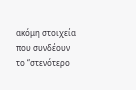ακόμη στοιχεία που συνδέουν το “στενότερο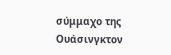σύμμαχο της Ουάσινγκτον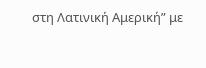στη Λατινική Αμερική” με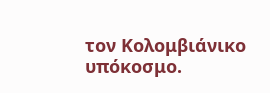τον Κολομβιάνικο υπόκοσμο.